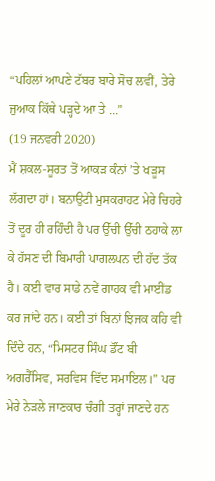“ਪਹਿਲਾਂ ਆਪਣੇ ਟੱਬਰ ਬਾਰੇ ਸੋਚ ਲਵੀਂ, ਤੇਰੇ ਜੁਆਕ ਕਿੱਥੇ ਪੜ੍ਹਦੇ ਆ ਤੇ ...”
(19 ਜਨਵਰੀ 2020)
ਮੈਂ ਸ਼ਕਲ-ਸੂਰਤ ਤੋਂ ਆਕੜ ਕੰਨਾਂ ’ਤੇ ਖੜੂਸ ਲੱਗਦਾ ਹਾਂ। ਬਨਾਉਟੀ ਮੁਸਕਰਾਹਟ ਮੇਰੇ ਚਿਹਰੇ ਤੋਂ ਦੂਰ ਹੀ ਰਹਿੰਦੀ ਹੈ ਪਰ ਉੱਚੀ ਉੱਚੀ ਠਹਾਕੇ ਲਾ ਕੇ ਹੱਸਣ ਦੀ ਬਿਮਾਰੀ ਪਾਗਲਪਨ ਦੀ ਹੱਦ ਤੱਕ ਹੈ। ਕਈ ਵਾਰ ਸਾਡੇ ਨਵੇਂ ਗਾਹਕ ਵੀ ਮਾਈਂਡ ਕਰ ਜਾਂਦੇ ਹਨ। ਕਈ ਤਾਂ ਬਿਨਾਂ ਝਿਜਕ ਕਹਿ ਵੀ ਦਿੰਦੇ ਹਨ, “ਮਿਸਟਰ ਸਿੰਘ ਡੌਂਟ ਬੀ ਅਗਰੈੱਸਿਵ, ਸਰਵਿਸ ਵਿੱਦ ਸਮਾਇਲ।” ਪਰ ਮੇਰੇ ਨੇੜਲੇ ਜਾਣਕਾਰ ਚੰਗੀ ਤਰ੍ਹਾਂ ਜਾਣਦੇ ਹਨ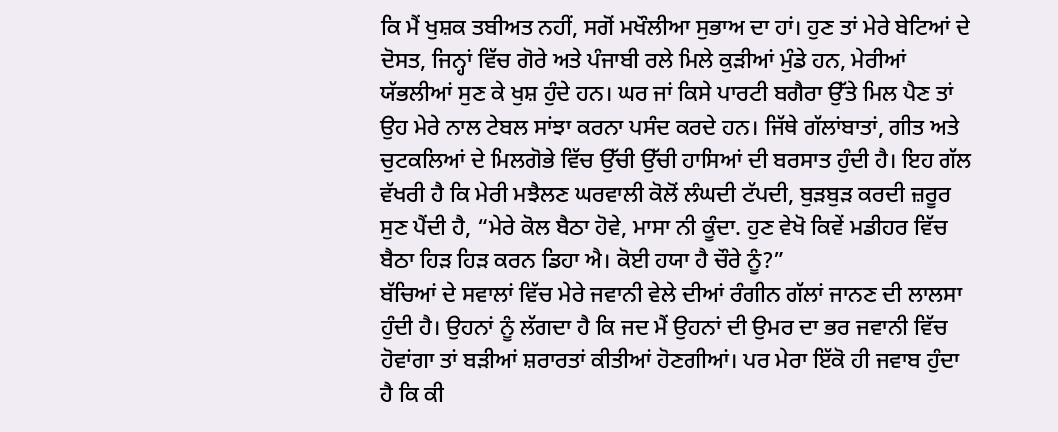ਕਿ ਮੈਂ ਖੁਸ਼ਕ ਤਬੀਅਤ ਨਹੀਂ, ਸਗੋਂ ਮਖੌਲੀਆ ਸੁਭਾਅ ਦਾ ਹਾਂ। ਹੁਣ ਤਾਂ ਮੇਰੇ ਬੇਟਿਆਂ ਦੇ ਦੋਸਤ, ਜਿਨ੍ਹਾਂ ਵਿੱਚ ਗੋਰੇ ਅਤੇ ਪੰਜਾਬੀ ਰਲੇ ਮਿਲੇ ਕੁੜੀਆਂ ਮੁੰਡੇ ਹਨ, ਮੇਰੀਆਂ ਯੱਭਲੀਆਂ ਸੁਣ ਕੇ ਖੁਸ਼ ਹੁੰਦੇ ਹਨ। ਘਰ ਜਾਂ ਕਿਸੇ ਪਾਰਟੀ ਬਗੈਰਾ ਉੱਤੇ ਮਿਲ ਪੈਣ ਤਾਂ ਉਹ ਮੇਰੇ ਨਾਲ ਟੇਬਲ ਸਾਂਝਾ ਕਰਨਾ ਪਸੰਦ ਕਰਦੇ ਹਨ। ਜਿੱਥੇ ਗੱਲਾਂਬਾਤਾਂ, ਗੀਤ ਅਤੇ ਚੁਟਕਲਿਆਂ ਦੇ ਮਿਲਗੋਭੇ ਵਿੱਚ ਉੱਚੀ ਉੱਚੀ ਹਾਸਿਆਂ ਦੀ ਬਰਸਾਤ ਹੁੰਦੀ ਹੈ। ਇਹ ਗੱਲ ਵੱਖਰੀ ਹੈ ਕਿ ਮੇਰੀ ਮਝੈਲਣ ਘਰਵਾਲੀ ਕੋਲੋਂ ਲੰਘਦੀ ਟੱਪਦੀ, ਬੁੜਬੁੜ ਕਰਦੀ ਜ਼ਰੂਰ ਸੁਣ ਪੈਂਦੀ ਹੈ, “ਮੇਰੇ ਕੋਲ ਬੈਠਾ ਹੋਵੇ, ਮਾਸਾ ਨੀ ਕੂੰਦਾ. ਹੁਣ ਵੇਖੋ ਕਿਵੇਂ ਮਡੀਹਰ ਵਿੱਚ ਬੈਠਾ ਹਿੜ ਹਿੜ ਕਰਨ ਡਿਹਾ ਐ। ਕੋਈ ਹਯਾ ਹੈ ਚੌਰੇ ਨੂੰ?”
ਬੱਚਿਆਂ ਦੇ ਸਵਾਲਾਂ ਵਿੱਚ ਮੇਰੇ ਜਵਾਨੀ ਵੇਲੇ ਦੀਆਂ ਰੰਗੀਨ ਗੱਲਾਂ ਜਾਨਣ ਦੀ ਲਾਲਸਾ ਹੁੰਦੀ ਹੈ। ਉਹਨਾਂ ਨੂੰ ਲੱਗਦਾ ਹੈ ਕਿ ਜਦ ਮੈਂ ਉਹਨਾਂ ਦੀ ਉਮਰ ਦਾ ਭਰ ਜਵਾਨੀ ਵਿੱਚ ਹੋਵਾਂਗਾ ਤਾਂ ਬੜੀਆਂ ਸ਼ਰਾਰਤਾਂ ਕੀਤੀਆਂ ਹੋਣਗੀਆਂ। ਪਰ ਮੇਰਾ ਇੱਕੋ ਹੀ ਜਵਾਬ ਹੁੰਦਾ ਹੈ ਕਿ ਕੀ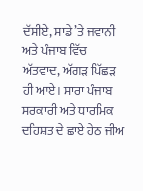ਦੱਸੀਏ, ਸਾਡੇ ’ਤੇ ਜਵਾਨੀ ਅਤੇ ਪੰਜਾਬ ਵਿੱਚ ਅੱਤਵਾਦ, ਅੱਗੜ ਪਿੱਛੜ ਹੀ ਆਏ। ਸਾਰਾ ਪੰਜਾਬ ਸਰਕਾਰੀ ਅਤੇ ਧਾਰਮਿਕ ਦਹਿਸ਼ਤ ਦੇ ਛਾਏ ਹੇਠ ਜੀਅ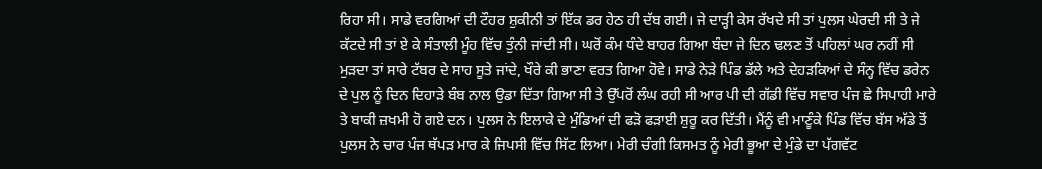ਰਿਹਾ ਸੀ। ਸਾਡੇ ਵਰਗਿਆਂ ਦੀ ਟੌਹਰ ਸ਼ੁਕੀਨੀ ਤਾਂ ਇੱਕ ਡਰ ਹੇਠ ਹੀ ਦੱਬ ਗਈ। ਜੇ ਦਾੜ੍ਹੀ ਕੇਸ ਰੱਖਦੇ ਸੀ ਤਾਂ ਪੁਲਸ ਘੇਰਦੀ ਸੀ ਤੇ ਜੇ ਕੱਟਦੇ ਸੀ ਤਾਂ ਏ ਕੇ ਸੰਤਾਲੀ ਮੂੰਹ ਵਿੱਚ ਤੁੰਨੀ ਜਾਂਦੀ ਸੀ। ਘਰੋਂ ਕੰਮ ਧੰਦੇ ਬਾਹਰ ਗਿਆ ਬੰਦਾ ਜੇ ਦਿਨ ਢਲਣ ਤੋਂ ਪਹਿਲਾਂ ਘਰ ਨਹੀਂ ਸੀ ਮੁੜਦਾ ਤਾਂ ਸਾਰੇ ਟੱਬਰ ਦੇ ਸਾਹ ਸੂਤੇ ਜਾਂਦੇ, ਖੌਰੇ ਕੀ ਭਾਣਾ ਵਰਤ ਗਿਆ ਹੋਵੇ। ਸਾਡੇ ਨੇੜੇ ਪਿੰਡ ਡੱਲੇ ਅਤੇ ਦੇਹੜਕਿਆਂ ਦੇ ਸੰਨ੍ਹ ਵਿੱਚ ਡਰੇਨ ਦੇ ਪੁਲ ਨੂੰ ਦਿਨ ਦਿਹਾੜੇ ਬੰਬ ਨਾਲ ਉਡਾ ਦਿੱਤਾ ਗਿਆ ਸੀ ਤੇ ਉੱਪਰੋਂ ਲੰਘ ਰਹੀ ਸੀ ਆਰ ਪੀ ਦੀ ਗੱਡੀ ਵਿੱਚ ਸਵਾਰ ਪੰਜ ਛੇ ਸਿਪਾਹੀ ਮਾਰੇ ਤੇ ਬਾਕੀ ਜ਼ਖਮੀ ਹੋ ਗਏ ਦਨ। ਪੁਲਸ ਨੇ ਇਲਾਕੇ ਦੇ ਮੁੰਡਿਆਂ ਦੀ ਫੜੋ ਫੜਾਈ ਸ਼ੁਰੂ ਕਰ ਦਿੱਤੀ। ਮੈਂਨੂੰ ਵੀ ਮਾਣੂੰਕੇ ਪਿੰਡ ਵਿੱਚ ਬੱਸ ਅੱਡੇ ਤੋਂ ਪੁਲਸ ਨੇ ਚਾਰ ਪੰਜ ਥੱਪੜ ਮਾਰ ਕੇ ਜਿਪਸੀ ਵਿੱਚ ਸਿੱਟ ਲਿਆ। ਮੇਰੀ ਚੰਗੀ ਕਿਸਮਤ ਨੂੰ ਮੇਰੀ ਭੂਆ ਦੇ ਮੁੰਡੇ ਦਾ ਪੱਗਵੱਟ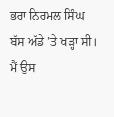ਭਰਾ ਨਿਰਮਲ ਸਿੰਘ ਬੱਸ ਅੱਡੇ ’ਤੇ ਖੜ੍ਹਾ ਸੀ। ਮੈਂ ਉਸ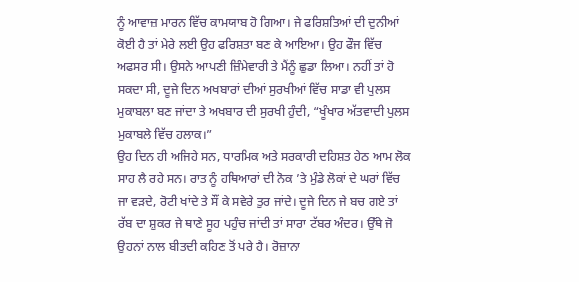ਨੂੰ ਆਵਾਜ਼ ਮਾਰਨ ਵਿੱਚ ਕਾਮਯਾਬ ਹੋ ਗਿਆ। ਜੇ ਫਰਿਸ਼ਤਿਆਂ ਦੀ ਦੁਨੀਆਂ ਕੋਈ ਹੈ ਤਾਂ ਮੇਰੇ ਲਈ ਉਹ ਫਰਿਸ਼ਤਾ ਬਣ ਕੇ ਆਇਆ। ਉਹ ਫੌਜ ਵਿੱਚ ਅਫਸਰ ਸੀ। ਉਸਨੇ ਆਪਣੀ ਜ਼ਿੰਮੇਵਾਰੀ ਤੇ ਮੈਂਨੂੰ ਛੁਡਾ ਲਿਆ। ਨਹੀਂ ਤਾਂ ਹੋ ਸਕਦਾ ਸੀ, ਦੂਜੇ ਦਿਨ ਅਖਬਾਰਾਂ ਦੀਆਂ ਸੁਰਖੀਆਂ ਵਿੱਚ ਸਾਡਾ ਵੀ ਪੁਲਸ ਮੁਕਾਬਲਾ ਬਣ ਜਾਂਦਾ ਤੇ ਅਖਬਾਰ ਦੀ ਸੁਰਖੀ ਹੁੰਦੀ, “ਖੂੰਖਾਰ ਅੱਤਵਾਦੀ ਪੁਲਸ ਮੁਕਾਬਲੇ ਵਿੱਚ ਹਲਾਕ।”
ਉਹ ਦਿਨ ਹੀ ਅਜਿਹੇ ਸਨ, ਧਾਰਮਿਕ ਅਤੇ ਸਰਕਾਰੀ ਦਹਿਸ਼ਤ ਹੇਠ ਆਮ ਲੋਕ ਸਾਹ ਲੈ ਰਹੇ ਸਨ। ਰਾਤ ਨੂੰ ਹਥਿਆਰਾਂ ਦੀ ਨੋਕ ’ਤੇ ਮੁੰਡੇ ਲੋਕਾਂ ਦੇ ਘਰਾਂ ਵਿੱਚ ਜਾ ਵੜਦੇ, ਰੋਟੀ ਖਾਂਦੇ ਤੇ ਸੌਂ ਕੇ ਸਵੇਰੇ ਤੁਰ ਜਾਂਦੇ। ਦੂਜੇ ਦਿਨ ਜੇ ਬਚ ਗਏ ਤਾਂ ਰੱਬ ਦਾ ਸ਼ੁਕਰ ਜੇ ਥਾਣੇ ਸੂਹ ਪਹੁੰਚ ਜਾਂਦੀ ਤਾਂ ਸਾਰਾ ਟੱਬਰ ਅੰਦਰ। ਉੱਥੇ ਜੋ ਉਹਨਾਂ ਨਾਲ ਬੀਤਦੀ ਕਹਿਣ ਤੋਂ ਪਰੇ ਹੈ। ਰੋਜ਼ਾਨਾ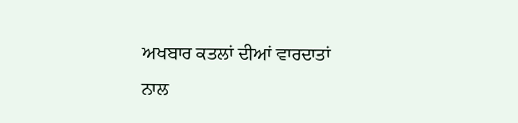ਅਖਬਾਰ ਕਤਲਾਂ ਦੀਆਂ ਵਾਰਦਾਤਾਂ ਨਾਲ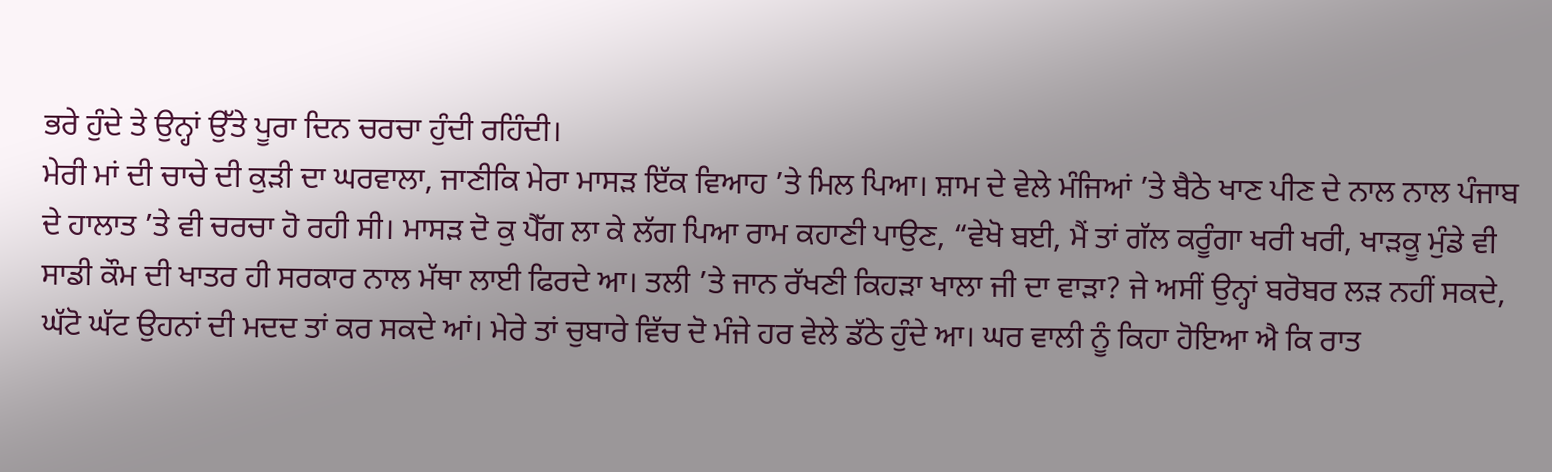ਭਰੇ ਹੁੰਦੇ ਤੇ ਉਨ੍ਹਾਂ ਉੱਤੇ ਪੂਰਾ ਦਿਨ ਚਰਚਾ ਹੁੰਦੀ ਰਹਿੰਦੀ।
ਮੇਰੀ ਮਾਂ ਦੀ ਚਾਚੇ ਦੀ ਕੁੜੀ ਦਾ ਘਰਵਾਲਾ, ਜਾਣੀਕਿ ਮੇਰਾ ਮਾਸੜ ਇੱਕ ਵਿਆਹ ’ਤੇ ਮਿਲ ਪਿਆ। ਸ਼ਾਮ ਦੇ ਵੇਲੇ ਮੰਜਿਆਂ ’ਤੇ ਬੈਠੇ ਖਾਣ ਪੀਣ ਦੇ ਨਾਲ ਨਾਲ ਪੰਜਾਬ ਦੇ ਹਾਲਾਤ ’ਤੇ ਵੀ ਚਰਚਾ ਹੋ ਰਹੀ ਸੀ। ਮਾਸੜ ਦੋ ਕੁ ਪੈੱਗ ਲਾ ਕੇ ਲੱਗ ਪਿਆ ਰਾਮ ਕਹਾਣੀ ਪਾਉਣ, “ਵੇਖੋ ਬਈ, ਮੈਂ ਤਾਂ ਗੱਲ ਕਰੂੰਗਾ ਖਰੀ ਖਰੀ, ਖਾੜਕੂ ਮੁੰਡੇ ਵੀ ਸਾਡੀ ਕੌਮ ਦੀ ਖਾਤਰ ਹੀ ਸਰਕਾਰ ਨਾਲ ਮੱਥਾ ਲਾਈ ਫਿਰਦੇ ਆ। ਤਲੀ ’ਤੇ ਜਾਨ ਰੱਖਣੀ ਕਿਹੜਾ ਖਾਲਾ ਜੀ ਦਾ ਵਾੜਾ? ਜੇ ਅਸੀਂ ਉਨ੍ਹਾਂ ਬਰੋਬਰ ਲੜ ਨਹੀਂ ਸਕਦੇ, ਘੱਟੋ ਘੱਟ ਉਹਨਾਂ ਦੀ ਮਦਦ ਤਾਂ ਕਰ ਸਕਦੇ ਆਂ। ਮੇਰੇ ਤਾਂ ਚੁਬਾਰੇ ਵਿੱਚ ਦੋ ਮੰਜੇ ਹਰ ਵੇਲੇ ਡੱਠੇ ਹੁੰਦੇ ਆ। ਘਰ ਵਾਲੀ ਨੂੰ ਕਿਹਾ ਹੋਇਆ ਐ ਕਿ ਰਾਤ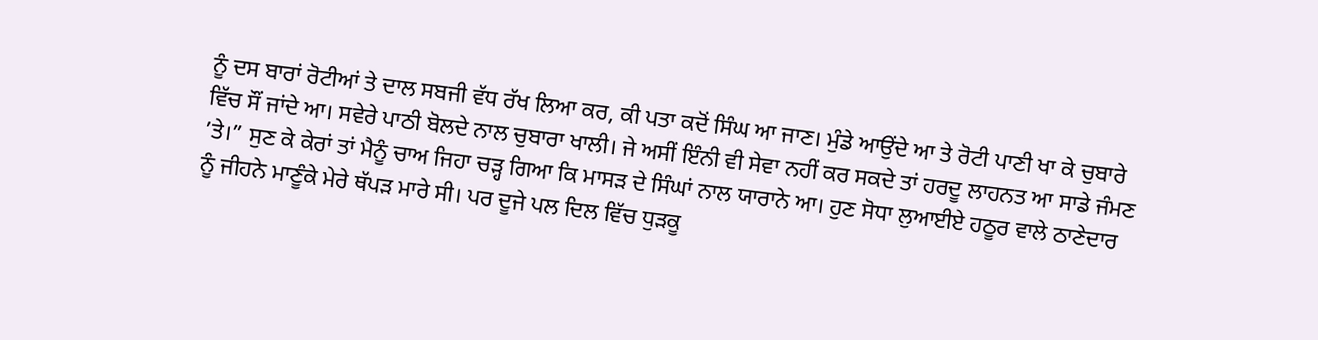ਨੂੰ ਦਸ ਬਾਰਾਂ ਰੋਟੀਆਂ ਤੇ ਦਾਲ ਸਬਜੀ ਵੱਧ ਰੱਖ ਲਿਆ ਕਰ, ਕੀ ਪਤਾ ਕਦੋਂ ਸਿੰਘ ਆ ਜਾਣ। ਮੁੰਡੇ ਆਉਂਦੇ ਆ ਤੇ ਰੋਟੀ ਪਾਣੀ ਖਾ ਕੇ ਚੁਬਾਰੇ ਵਿੱਚ ਸੌਂ ਜਾਂਦੇ ਆ। ਸਵੇਰੇ ਪਾਠੀ ਬੋਲਦੇ ਨਾਲ ਚੁਬਾਰਾ ਖਾਲੀ। ਜੇ ਅਸੀਂ ਇੰਨੀ ਵੀ ਸੇਵਾ ਨਹੀਂ ਕਰ ਸਕਦੇ ਤਾਂ ਹਰਦੂ ਲਾਹਨਤ ਆ ਸਾਡੇ ਜੰਮਣ ’ਤੇ।” ਸੁਣ ਕੇ ਕੇਰਾਂ ਤਾਂ ਮੈਨੂੰ ਚਾਅ ਜਿਹਾ ਚੜ੍ਹ ਗਿਆ ਕਿ ਮਾਸੜ ਦੇ ਸਿੰਘਾਂ ਨਾਲ ਯਾਰਾਨੇ ਆ। ਹੁਣ ਸੋਧਾ ਲੁਆਈਏ ਹਠੂਰ ਵਾਲੇ ਠਾਣੇਦਾਰ ਨੂੰ ਜੀਹਨੇ ਮਾਣੂੰਕੇ ਮੇਰੇ ਥੱਪੜ ਮਾਰੇ ਸੀ। ਪਰ ਦੂਜੇ ਪਲ ਦਿਲ ਵਿੱਚ ਧੁੜਕੂ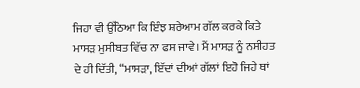ਜਿਹਾ ਵੀ ਉੱਠਿਆ ਕਿ ਇੰਝ ਸ਼ਰੇਆਮ ਗੱਲ ਕਰਕੇ ਕਿਤੇ ਮਾਸੜ ਮੁਸੀਬਤ ਵਿੱਚ ਨਾ ਫਸ ਜਾਵੇ। ਮੈਂ ਮਾਸੜ ਨੂੰ ਨਸੀਹਤ ਦੇ ਹੀ ਦਿੱਤੀ, “ਮਾਸੜਾ, ਇੱਦਾਂ ਦੀਆਂ ਗੱਲਾਂ ਇਹੋ ਜਿਹੇ ਥਾਂ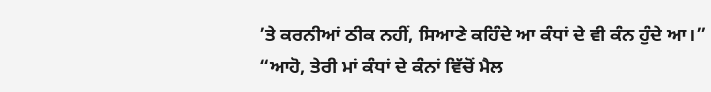’ਤੇ ਕਰਨੀਆਂ ਠੀਕ ਨਹੀਂ, ਸਿਆਣੇ ਕਹਿੰਦੇ ਆ ਕੰਧਾਂ ਦੇ ਵੀ ਕੰਨ ਹੁੰਦੇ ਆ।”
“ਆਹੋ, ਤੇਰੀ ਮਾਂ ਕੰਧਾਂ ਦੇ ਕੰਨਾਂ ਵਿੱਚੋਂ ਮੈਲ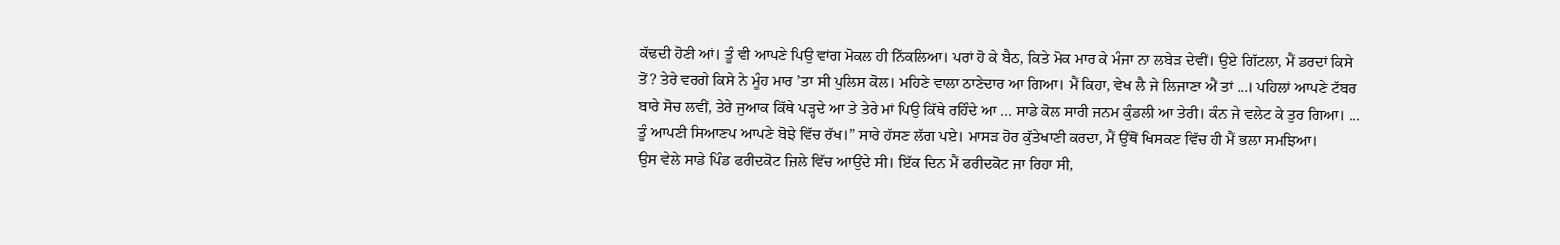ਕੱਢਦੀ ਹੋਣੀ ਆਂ। ਤੂੰ ਵੀ ਆਪਣੇ ਪਿਉ ਵਾਂਗ ਮੋਕਲ ਹੀ ਨਿੱਕਲਿਆ। ਪਰਾਂ ਹੋ ਕੇ ਬੈਠ, ਕਿਤੇ ਮੋਕ ਮਾਰ ਕੇ ਮੰਜਾ ਨਾ ਲਬੇੜ ਦੇਵੀਂ। ਉਏ ਗਿੱਟਲਾ, ਮੈਂ ਡਰਦਾਂ ਕਿਸੇ ਤੋਂ? ਤੇਰੇ ਵਰਗੇ ਕਿਸੇ ਨੇ ਮੂੰਹ ਮਾਰ ’ਤਾ ਸੀ ਪੁਲਿਸ ਕੋਲ। ਮਹਿਣੇ ਵਾਲਾ ਠਾਣੇਦਾਰ ਆ ਗਿਆ। ਮੈਂ ਕਿਹਾ, ਵੇਖ ਲੈ ਜੇ ਲਿਜਾਣਾ ਐਂ ਤਾਂ ...। ਪਹਿਲਾਂ ਆਪਣੇ ਟੱਬਰ ਬਾਰੇ ਸੋਚ ਲਵੀਂ, ਤੇਰੇ ਜੁਆਕ ਕਿੱਥੇ ਪੜ੍ਹਦੇ ਆ ਤੇ ਤੇਰੇ ਮਾਂ ਪਿਉ ਕਿੱਥੇ ਰਹਿੰਦੇ ਆ ... ਸਾਡੇ ਕੋਲ ਸਾਰੀ ਜਨਮ ਕੁੰਡਲੀ ਆ ਤੇਰੀ। ਕੰਨ ਜੇ ਵਲੇਟ ਕੇ ਤੁਰ ਗਿਆ। ... ਤੂੰ ਆਪਣੀ ਸਿਆਣਪ ਆਪਣੇ ਬੋਝੇ ਵਿੱਚ ਰੱਖ।” ਸਾਰੇ ਹੱਸਣ ਲੱਗ ਪਏ। ਮਾਸੜ ਹੋਰ ਕੁੱਤੇਖਾਣੀ ਕਰਦਾ, ਮੈਂ ਉੱਥੋਂ ਖਿਸਕਣ ਵਿੱਚ ਹੀ ਮੈਂ ਭਲਾ ਸਮਝਿਆ।
ਉਸ ਵੇਲੇ ਸਾਡੇ ਪਿੰਡ ਫਰੀਦਕੋਟ ਜ਼ਿਲੇ ਵਿੱਚ ਆਉਂਦੇ ਸੀ। ਇੱਕ ਦਿਨ ਮੈਂ ਫਰੀਦਕੋਟ ਜਾ ਰਿਹਾ ਸੀ,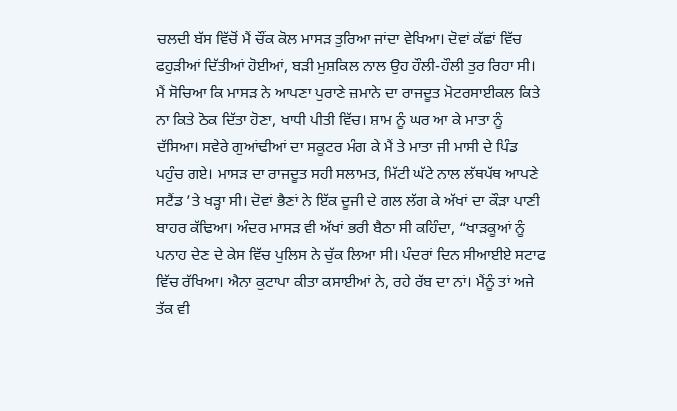ਚਲਦੀ ਬੱਸ ਵਿੱਚੋਂ ਮੈਂ ਚੌਂਕ ਕੋਲ ਮਾਸੜ ਤੁਰਿਆ ਜਾਂਦਾ ਵੇਖਿਆ। ਦੋਵਾਂ ਕੱਛਾਂ ਵਿੱਚ ਫਹੁੜੀਆਂ ਦਿੱਤੀਆਂ ਹੋਈਆਂ, ਬੜੀ ਮੁਸ਼ਕਿਲ ਨਾਲ ਉਹ ਹੌਲੀ-ਹੌਲੀ ਤੁਰ ਰਿਹਾ ਸੀ। ਮੈਂ ਸੋਚਿਆ ਕਿ ਮਾਸੜ ਨੇ ਆਪਣਾ ਪੁਰਾਣੇ ਜ਼ਮਾਨੇ ਦਾ ਰਾਜਦੂਤ ਮੋਟਰਸਾਈਕਲ ਕਿਤੇ ਨਾ ਕਿਤੇ ਠੋਕ ਦਿੱਤਾ ਹੋਣਾ, ਖਾਧੀ ਪੀਤੀ ਵਿੱਚ। ਸ਼ਾਮ ਨੂੰ ਘਰ ਆ ਕੇ ਮਾਤਾ ਨੂੰ ਦੱਸਿਆ। ਸਵੇਰੇ ਗੁਆਂਢੀਆਂ ਦਾ ਸਕੂਟਰ ਮੰਗ ਕੇ ਮੈਂ ਤੇ ਮਾਤਾ ਜੀ ਮਾਸੀ ਦੇ ਪਿੰਡ ਪਹੁੰਚ ਗਏ। ਮਾਸੜ ਦਾ ਰਾਜਦੂਤ ਸਹੀ ਸਲਾਮਤ, ਮਿੱਟੀ ਘੱਟੇ ਨਾਲ ਲੱਥਪੱਥ ਆਪਣੇ ਸਟੈਂਡ ’ਤੇ ਖੜ੍ਹਾ ਸੀ। ਦੋਵਾਂ ਭੈਣਾਂ ਨੇ ਇੱਕ ਦੂਜੀ ਦੇ ਗਲ ਲੱਗ ਕੇ ਅੱਖਾਂ ਦਾ ਕੌੜਾ ਪਾਣੀ ਬਾਹਰ ਕੱਢਿਆ। ਅੰਦਰ ਮਾਸੜ ਵੀ ਅੱਖਾਂ ਭਰੀ ਬੈਠਾ ਸੀ ਕਹਿੰਦਾ, “ਖਾੜਕੂਆਂ ਨੂੰ ਪਨਾਹ ਦੇਣ ਦੇ ਕੇਸ ਵਿੱਚ ਪੁਲਿਸ ਨੇ ਚੁੱਕ ਲਿਆ ਸੀ। ਪੰਦਰਾਂ ਦਿਨ ਸੀਆਈਏ ਸਟਾਫ ਵਿੱਚ ਰੱਖਿਆ। ਐਨਾ ਕੁਟਾਪਾ ਕੀਤਾ ਕਸਾਈਆਂ ਨੇ, ਰਹੇ ਰੱਬ ਦਾ ਨਾਂ। ਮੈਂਨੂੰ ਤਾਂ ਅਜੇ ਤੱਕ ਵੀ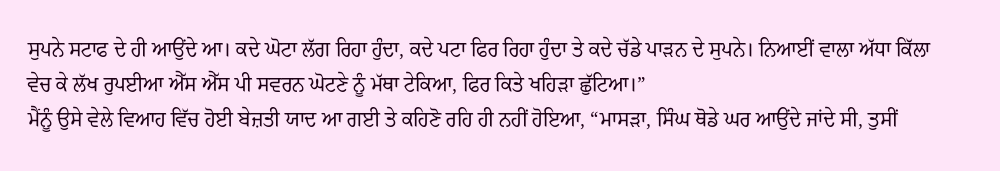ਸੁਪਨੇ ਸਟਾਫ ਦੇ ਹੀ ਆਉਂਦੇ ਆ। ਕਦੇ ਘੋਟਾ ਲੱਗ ਰਿਹਾ ਹੁੰਦਾ, ਕਦੇ ਪਟਾ ਫਿਰ ਰਿਹਾ ਹੁੰਦਾ ਤੇ ਕਦੇ ਚੱਡੇ ਪਾੜਨ ਦੇ ਸੁਪਨੇ। ਨਿਆਈਂ ਵਾਲਾ ਅੱਧਾ ਕਿੱਲਾ ਵੇਚ ਕੇ ਲੱਖ ਰੁਪਈਆ ਐੱਸ ਐੱਸ ਪੀ ਸਵਰਨ ਘੋਟਣੇ ਨੂੰ ਮੱਥਾ ਟੇਕਿਆ, ਫਿਰ ਕਿਤੇ ਖਹਿੜਾ ਛੁੱਟਿਆ।”
ਮੈਂਨੂੰ ਉਸੇ ਵੇਲੇ ਵਿਆਹ ਵਿੱਚ ਹੋਈ ਬੇਜ਼ਤੀ ਯਾਦ ਆ ਗਈ ਤੇ ਕਹਿਣੋ ਰਹਿ ਹੀ ਨਹੀਂ ਹੋਇਆ, “ਮਾਸੜਾ, ਸਿੰਘ ਥੋਡੇ ਘਰ ਆਉਂਦੇ ਜਾਂਦੇ ਸੀ, ਤੁਸੀਂ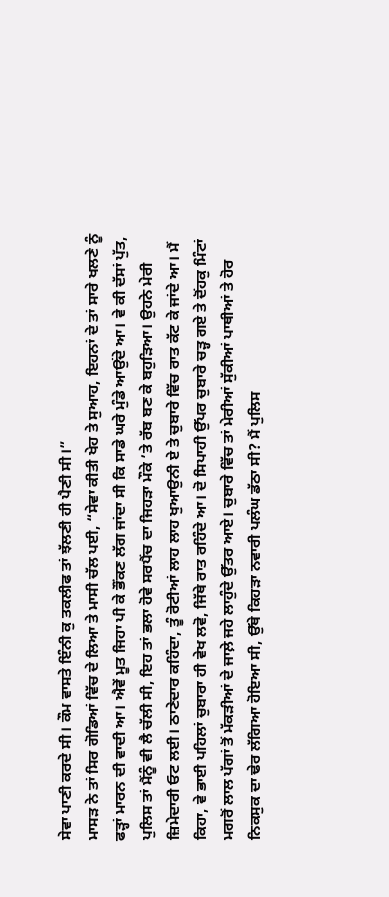ਸੇਵਾ ਪਾਣੀ ਕਰਦੇ ਸੀ। ਕੌਮ ਵਾਸਤੇ ਇੰਨੀ ਕੁ ਤਕਲੀਫ ਤਾਂ ਝੱਲਣੀ ਹੀ ਪੈਣੀ ਸੀ।”
ਮਾਸੜ ਨੇ ਤਾਂ ਸਿਰ ਗੋਡਿਆਂ ਵਿੱਚ ਦੇ ਲਿਆ ਤੇ ਮਾਸੀ ਚੱਲ ਪਈ, “ਸੇਵਾ ਕੀਤੀ ਖੇਹ ਤੇ ਸੁਆਹ, ਇਹਨਾਂ ਦੇ ਤਾਂ ਸਾਰੇ ਖਲਣੇ ਨੂੰ ਫੜ੍ਹਾਂ ਮਾਰਨ ਦੀ ਵਾਦੀ ਆ। ਐਵੇਂ ਮੂਤ ਜਿਹਾ ਪੀ ਕੇ ਭੌਂਕਣ ਲੱਗ ਜਾਂਦਾ ਸੀ ਕਿ ਸਾਡੇ ਘਰੇ ਮੁੰਡੇ ਆਉਂਦੇ ਆ। ਵੇ ਕੀ ਦੱਸਾਂ ਪੁੱਤ, ਪੁਲਿਸ ਤਾਂ ਮੈਂਨੂੰ ਵੀ ਲੈ ਚੱਲੀ ਸੀ, ਇਹ ਤਾਂ ਭਲਾ ਹੋਵੇ ਸਰਪੈਂਚ ਦਾ ਜਿਹੜਾ ਮੌਕੇ ’ਤੇ ਰੱਬ ਬਣ ਕੇ ਬਹੁੜਿਆ। ਉਹਨੇ ਮੇਰੀ ਜ਼ਿਮੇਦਾਰੀ ਓਟ ਲਈ। ਠਾਣੇਦਾਰ ਕਹਿੰਦਾ, ਤੂੰ ਰੋਟੀਆਂ ਲਾਹ ਲਾਹ ਖੁਆਉਨੀ ਏ ਤੇ ਚੁਬਾਰੇ ਵਿੱਚ ਰਾਤ ਕੱਟ ਕੇ ਜਾਂਦੇ ਆ। ਮੈਂ ਕਿਹਾ, ਵੇ ਭਾਈ ਪਹਿਲਾਂ ਚੁਬਾਰਾ ਹੀ ਵੇਖ ਲਵੋ, ਜਿੱਥੇ ਰਾਤ ਰਹਿੰਦੇ ਆ। ਦੋ ਸਿਪਾਹੀ ਉੱਪਰ ਚੁਬਾਰੇ ਚੜ੍ਹ ਗਏ ਤੇ ਦੋਂਹਕੁ ਮਿੰਟਾਂ ਮਗਰੋਂ ਲਾਲ ਪੱਗਾਂ ਤੋਂ ਮੱਕੜੀਆਂ ਦੇ ਜਾਲ਼ੇ ਜਹੇ ਲਾਹੁੰਦੇ ਉੱਤਰ ਆਏ। ਚੁਬਾਰੇ ਵਿੱਚ ਤਾਂ ਮੇਰੀਆਂ ਸੁੱਕੀਆਂ ਪਾਥੀਆਂ ਤੇ ਹੋਰ ਨਿਕਸੁਕ ਦਾ ਢੇਰ ਲੱਗਿਆ ਹੋਇਆ ਸੀ, ਉੱਥੇ ਕਿਹੜਾ ਨਵਾਰੀ ਪਲੰਘ ਡੱਠਾ ਸੀ? ਮੈਂ ਪੁਲਿਸ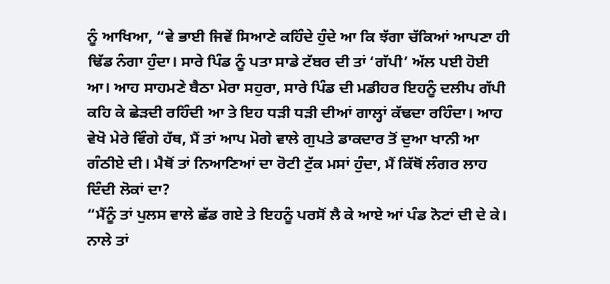ਨੂੰ ਆਖਿਆ, “ਵੇ ਭਾਈ ਜਿਵੇਂ ਸਿਆਣੇ ਕਹਿੰਦੇ ਹੁੰਦੇ ਆ ਕਿ ਝੱਗਾ ਚੱਕਿਆਂ ਆਪਣਾ ਹੀ ਢਿੱਡ ਨੰਗਾ ਹੁੰਦਾ। ਸਾਰੇ ਪਿੰਡ ਨੂੰ ਪਤਾ ਸਾਡੇ ਟੱਬਰ ਦੀ ਤਾਂ ‘ਗੱਪੀ’ ਅੱਲ ਪਈ ਹੋਈ ਆ। ਆਹ ਸਾਹਮਣੇ ਬੈਠਾ ਮੇਰਾ ਸਹੁਰਾ, ਸਾਰੇ ਪਿੰਡ ਦੀ ਮਡੀਹਰ ਇਹਨੂੰ ਦਲੀਪ ਗੱਪੀ ਕਹਿ ਕੇ ਛੇੜਦੀ ਰਹਿੰਦੀ ਆ ਤੇ ਇਹ ਧੜੀ ਧੜੀ ਦੀਆਂ ਗਾਲ੍ਹਾਂ ਕੱਢਦਾ ਰਹਿੰਦਾ। ਆਹ ਵੇਖੋ ਮੇਰੇ ਵਿੰਗੇ ਹੱਥ, ਮੈਂ ਤਾਂ ਆਪ ਮੋਗੇ ਵਾਲੇ ਗੁਪਤੇ ਡਾਕਦਾਰ ਤੋਂ ਦੁਆ ਖਾਨੀ ਆ ਗੰਠੀਏ ਦੀ। ਮੈਥੋਂ ਤਾਂ ਨਿਆਣਿਆਂ ਦਾ ਰੋਟੀ ਟੁੱਕ ਮਸਾਂ ਹੁੰਦਾ, ਮੈਂ ਕਿੱਥੋਂ ਲੰਗਰ ਲਾਹ ਦਿੰਦੀ ਲੋਕਾਂ ਦਾ?
“ਮੈਂਨੂੰ ਤਾਂ ਪੁਲਸ ਵਾਲੇ ਛੱਡ ਗਏ ਤੇ ਇਹਨੂੰ ਪਰਸੋਂ ਲੈ ਕੇ ਆਏ ਆਂ ਪੰਡ ਨੋਟਾਂ ਦੀ ਦੇ ਕੇ। ਨਾਲੇ ਤਾਂ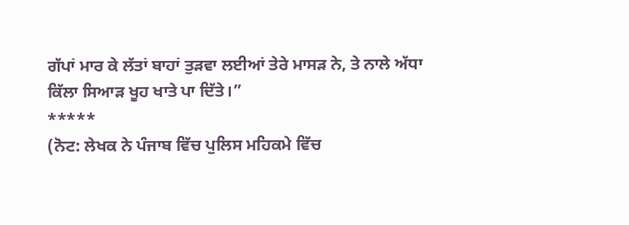ਗੱਪਾਂ ਮਾਰ ਕੇ ਲੱਤਾਂ ਬਾਹਾਂ ਤੁੜਵਾ ਲਈਆਂ ਤੇਰੇ ਮਾਸੜ ਨੇ, ਤੇ ਨਾਲੇ ਅੱਧਾ ਕਿੱਲਾ ਸਿਆੜ ਖੂਹ ਖਾਤੇ ਪਾ ਦਿੱਤੇ।”
*****
(ਨੋਟ: ਲੇਖਕ ਨੇ ਪੰਜਾਬ ਵਿੱਚ ਪੁਲਿਸ ਮਹਿਕਮੇ ਵਿੱਚ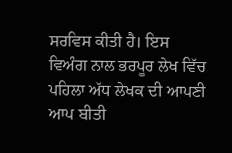ਸਰਵਿਸ ਕੀਤੀ ਹੈ। ਇਸ ਵਿਅੰਗ ਨਾਲ ਭਰਪੂਰ ਲੇਖ ਵਿੱਚ ਪਹਿਲਾ ਅੱਧ ਲੇਖਕ ਦੀ ਆਪਣੀ ਆਪ ਬੀਤੀ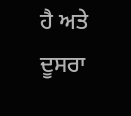ਹੈ ਅਤੇ ਦੂਸਰਾ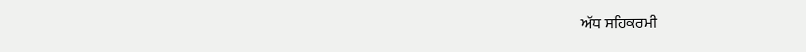ਅੱਧ ਸਹਿਕਰਮੀ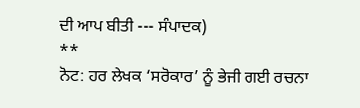ਦੀ ਆਪ ਬੀਤੀ --- ਸੰਪਾਦਕ)
**
ਨੋਟ: ਹਰ ਲੇਖਕ ‘ਸਰੋਕਾਰ’ ਨੂੰ ਭੇਜੀ ਗਈ ਰਚਨਾ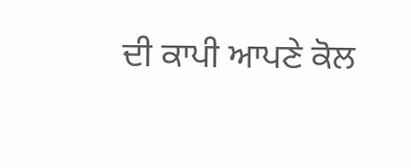ਦੀ ਕਾਪੀ ਆਪਣੇ ਕੋਲ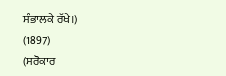ਸੰਭਾਲਕੇ ਰੱਖੇ।)
(1897)
(ਸਰੋਕਾਰ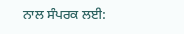ਨਾਲ ਸੰਪਰਕ ਲਈ: